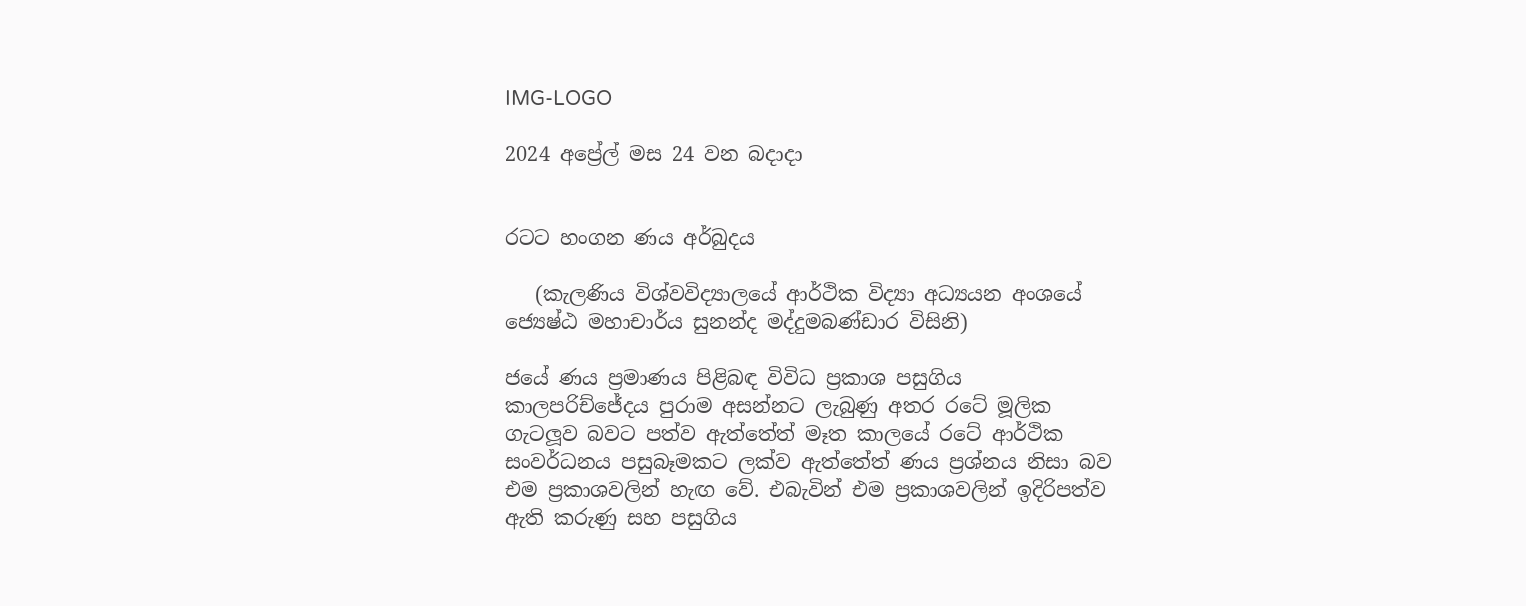IMG-LOGO

2024 අප්‍රේල් මස 24 වන බදාදා


රටට හංගන ණය අර්බුදය

   (කැලණිය විශ්වවිද්‍යාලයේ ආර්ථික විද්‍යා අධ්‍යයන අංශයේ ජ්‍යෙෂ්ඨ මහාචාර්ය සුනන්ද මද්දුමබණ්ඩාර විසිනි)

ජයේ ණය ප්‍රමාණය පිළිබඳ විවිධ ප්‍රකාශ පසුගිය කාලපරිච්‍ජේදය පුරාම අසන්නට ලැබුණු අතර රටේ මූලික ගැටලූව බවට පත්ව ඇත්තේත් මෑත කාලයේ රටේ ආර්ථික සංවර්ධනය පසුබෑමකට ලක්ව ඇත්තේත් ණය ප්‍රශ්නය නිසා බව එම ප්‍රකාශවලින් හැඟ වේ. එබැවින් එම ප්‍රකාශවලින් ඉදිරිපත්ව ඇති කරුණු සහ පසුගිය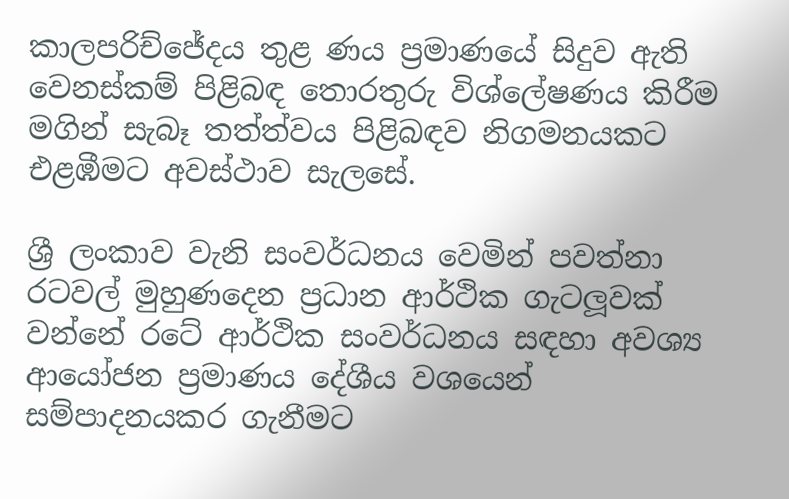කාලපරිච්ජේදය තුළ ණය ප්‍රමාණයේ සිදුව ඇති වෙනස්කම් පිළිබඳ තොරතුරු විශ්ලේෂණය කිරීම මගින් සැබෑ තත්ත්වය පිළිබඳව නිගමනයකට එළඹීමට අවස්ථාව සැලසේ.

ශ්‍රී ලංකාව වැනි සංවර්ධනය වෙමින් පවත්නා රටවල් මුහුණදෙන ප්‍රධාන ආර්ථික ගැටලූවක් වන්නේ රටේ ආර්ථික සංවර්ධනය සඳහා අවශ්‍ය ආයෝජන ප්‍රමාණය දේශීය වශයෙන් සම්පාදනයකර ගැනීමට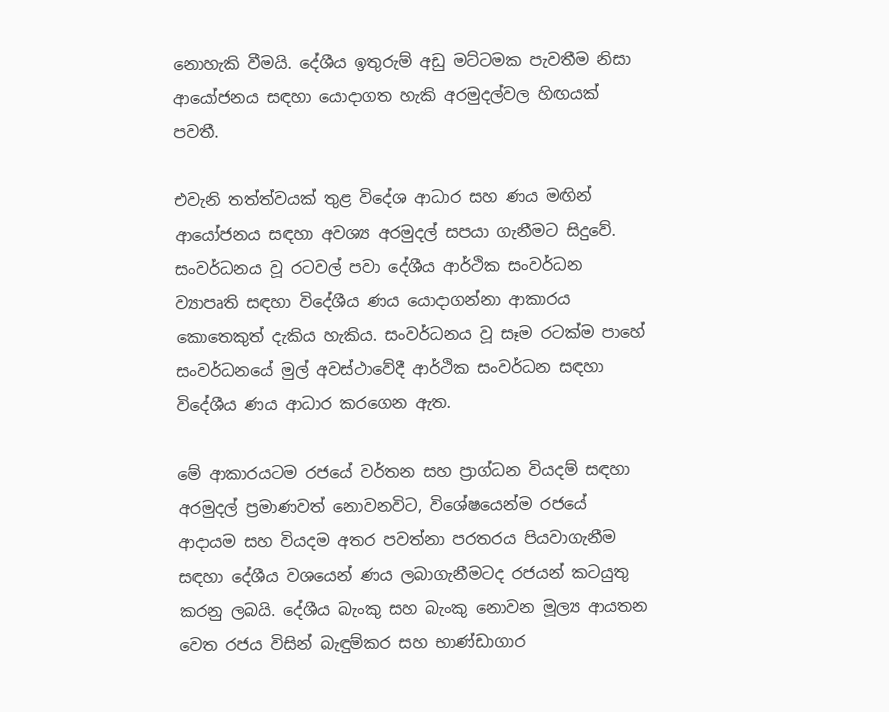නොහැකි වීමයි. දේශීය ඉතුරුම් අඩු මට්ටමක පැවතීම නිසා ආයෝජනය සඳහා යොදාගත හැකි අරමුදල්වල හිඟයක් පවතී.

එවැනි තත්ත්වයක් තුළ විදේශ ආධාර සහ ණය මඟින් ආයෝජනය සඳහා අවශ්‍ය අරමුදල් සපයා ගැනීමට සිදුවේ. සංවර්ධනය වූ රටවල් පවා දේශීය ආර්ථික සංවර්ධන ව්‍යාපෘති සඳහා විදේශීය ණය යොදාගන්නා ආකාරය කොතෙකුත් දැකිය හැකිය. සංවර්ධනය වූ සෑම රටක්ම පාහේ සංවර්ධනයේ මුල් අවස්ථාවේදී ආර්ථික සංවර්ධන සඳහා විදේශීය ණය ආධාර කරගෙන ඇත.

මේ ආකාරයටම රජයේ වර්තන සහ ප්‍රාග්ධන වියදම් සඳහා අරමුදල් ප්‍රමාණවත් නොවනවිට, විශේෂයෙන්ම රජයේ ආදායම සහ වියදම අතර පවත්නා පරතරය පියවාගැනීම සඳහා දේශීය වශයෙන් ණය ලබාගැනීමටද රජයන් කටයුතු කරනු ලබයි. දේශීය බැංකු සහ බැංකු නොවන මූල්‍ය ආයතන වෙත රජය විසින් බැඳුම්කර සහ භාණ්ඩාගාර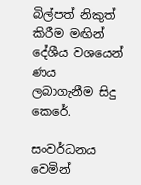බිල්පත් නිකුත් කිරීම මඟින් දේශීය වශයෙන් ණය ලබාගැනීම සිදු කෙරේ.

සංවර්ධනය වෙමින්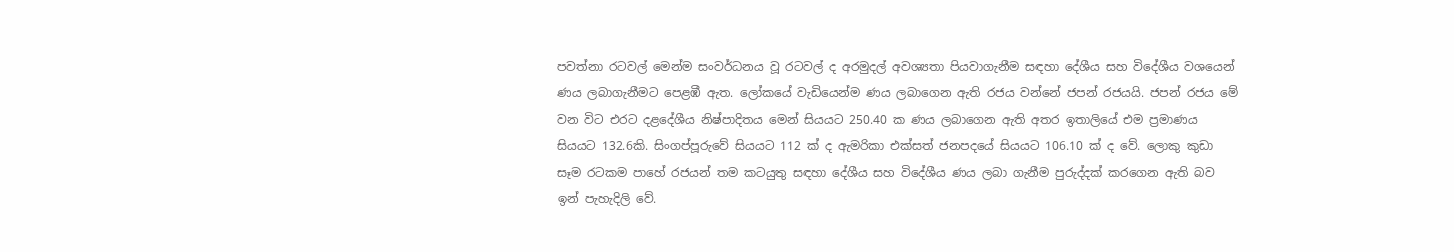පවත්නා රටවල් මෙන්ම සංවර්ධනය වූ රටවල් ද අරමුදල් අවශ්‍යතා පියවාගැනීම සඳහා දේශීය සහ විදේශීය වශයෙන් ණය ලබාගැනීමට පෙළඹී ඇත. ලෝකයේ වැඩියෙන්ම ණය ලබාගෙන ඇති රජය වන්නේ ජපන් රජයයි. ජපන් රජය මේ වන විට එරට දළදේශීය නිෂ්පාදිතය මෙන් සියයට 250.40 ක ණය ලබාගෙන ඇති අතර ඉතාලියේ එම ප්‍රමාණය සියයට 132.6කි. සිංගප්පූරුවේ සියයට 112 ක් ද ඇමරිකා එක්සත් ජනපදයේ සියයට 106.10 ක් ද වේ. ලොකු කුඩා සෑම රටකම පාහේ රජයන් තම කටයුතු සඳහා දේශීය සහ විදේශීය ණය ලබා ගැනීම පුරුද්දක් කරගෙන ඇති බව ඉන් පැහැදිලි වේ.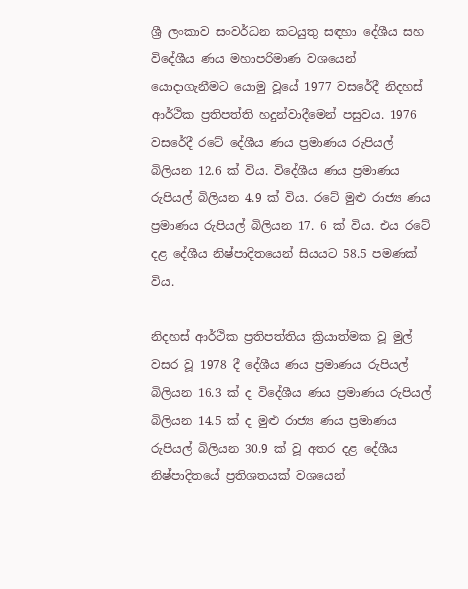ශ්‍රී ලංකාව සංවර්ධන කටයුතු සඳහා දේශීය සහ විදේශීය ණය මහාපරිමාණ වශයෙන් යොදාගැනීමට යොමු වූයේ 1977 වසරේදී නිදහස් ආර්ථික ප්‍රතිපත්ති හදුන්වාදීමෙන් පසුවය. 1976 වසරේදී රටේ දේශීය ණය ප්‍රමාණය රුපියල් බිලියන 12.6 ක් විය. විදේශීය ණය ප්‍රමාණය රුපියල් බිලියන 4.9 ක් විය. රටේ මුළු රාජ්‍ය ණය ප්‍රමාණය රුපියල් බිලියන 17. 6 ක් විය. එය රටේ දළ දේශීය නිෂ්පාදිතයෙන් සියයට 58.5 පමණක් විය.

නිදහස් ආර්ථික ප්‍රතිපත්තිය ක්‍රියාත්මක වූ මුල් වසර වූ 1978 දී දේශීය ණය ප්‍රමාණය රුපියල් බිලියන 16.3 ක් ද විදේශීය ණය ප්‍රමාණය රුපියල් බිලියන 14.5 ක් ද මුළු රාජ්‍ය ණය ප්‍රමාණය රුපියල් බිලියන 30.9 ක් වූ අතර දළ දේශීය නිෂ්පාදිතයේ ප්‍රතිශතයක් වශයෙන්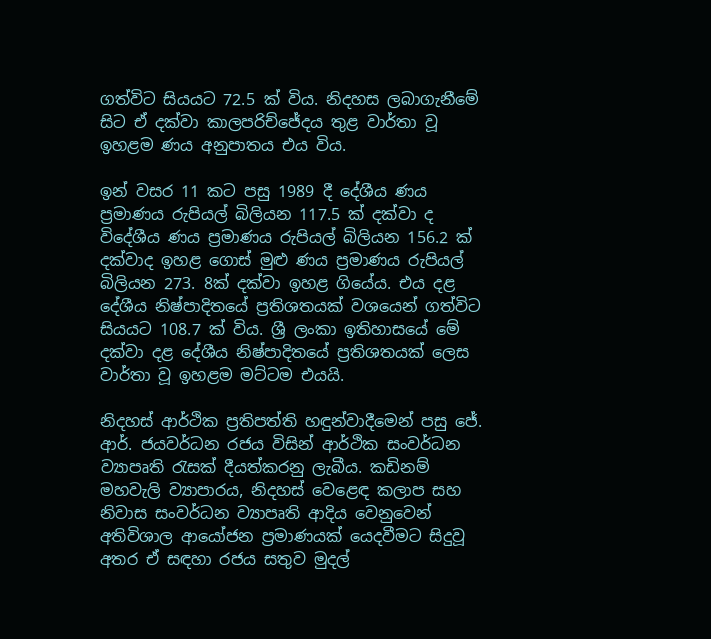ගත්විට සියයට 72.5 ක් විය. නිදහස ලබාගැනීමේ  සිට ඒ දක්වා කාලපරිච්ජේදය තුළ වාර්තා වූ ඉහළම ණය අනුපාතය එය විය.

ඉන් වසර 11 කට පසු 1989 දී දේශීය ණය ප්‍රමාණය රුපියල් බිලියන 117.5 ක් දක්වා ද විදේශීය ණය ප්‍රමාණය රුපියල් බිලියන 156.2 ක් දක්වාද ඉහළ ගොස් මුළු ණය ප්‍රමාණය රුපියල් බිලියන 273. 8ක් දක්වා ඉහළ ගියේය. එය දළ දේශීය නිෂ්පාදිතයේ ප්‍රතිශතයක් වශයෙන් ගත්විට සියයට 108.7 ක් විය. ශ්‍රී ලංකා ඉතිහාසයේ මේ දක්වා දළ දේශීය නිෂ්පාදිතයේ ප්‍රතිශතයක් ලෙස වාර්තා වූ ඉහළම මට්ටම එයයි.

නිදහස් ආර්ථික ප්‍රතිපත්ති හඳුන්වාදීමෙන් පසු ජේ. ආර්. ජයවර්ධන රජය විසින් ආර්ථික සංවර්ධන ව්‍යාපෘති රැසක් දීයත්කරනු ලැබීය. කඩිනම් මහවැලි ව්‍යාපාරය, නිදහස් වෙළෙඳ කලාප සහ නිවාස සංවර්ධන ව්‍යාපෘති ආදිය වෙනුවෙන් අතිවිශාල ආයෝජන ප්‍රමාණයක් යෙදවීමට සිදුවූ අතර ඒ සඳහා රජය සතුව මුදල්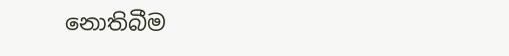නොතිබීම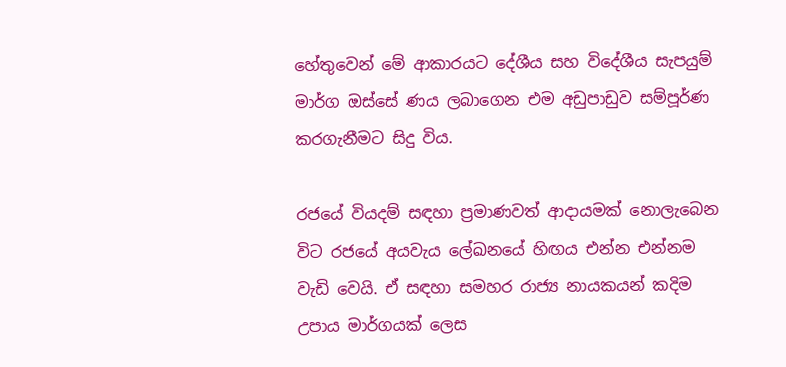හේතුවෙන් මේ ආකාරයට දේශීය සහ විදේශීය සැපයුම් මාර්ග ඔස්සේ ණය ලබාගෙන එම අඩුපාඩුව සම්පූර්ණ කරගැනීමට සිදු විය.

රජයේ වියදම් සඳහා ප්‍රමාණවත් ආදායමක් නොලැබෙන විට රජයේ අයවැය ලේඛනයේ හිඟය එන්න එන්නම වැඩි වෙයි. ඒ සඳහා සමහර රාජ්‍ය නායකයන් කදිම උපාය මාර්ගයක් ලෙස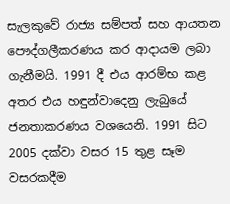සැලකුවේ රාජ්‍ය සම්පත් සහ ආයතන පෞද්ගලීකරණය කර ආදායම ලබා ගැනීමයි. 1991 දී එය ආරම්භ කළ අතර එය හඳුන්වාදෙනු ලැබුයේ ජනතාකරණය වශයෙනි. 1991 සිට 2005 දක්වා වසර 15 තුළ සෑම වසරකදීම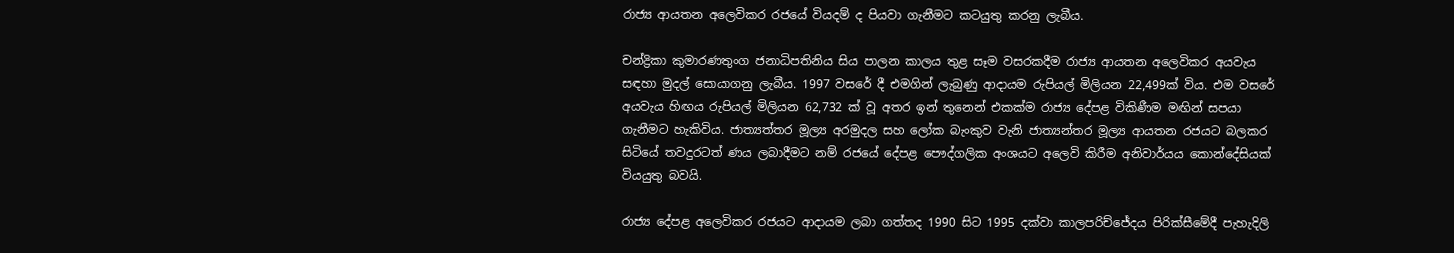රාජ්‍ය ආයතන අලෙවිකර රජයේ වියදම් ද පියවා ගැනීමට කටයුතු කරනු ලැබීය.

චන්ද්‍රිකා කුමාරණතුංග ජනාධිපතිනිය සිය පාලන කාලය තුළ සෑම වසරකදීම රාජ්‍ය ආයතන අලෙවිකර අයවැය සඳහා මුදල් සොයාගනු ලැබීය. 1997 වසරේ දී එමගින් ලැබුණු ආදායම රුපියල් මිලියන 22,499ක් විය. එම වසරේ අයවැය හිඟය රුපියල් මිලියන 62,732 ක් වූ අතර ඉන් තුනෙන් එකක්ම රාජ්‍ය දේපළ විකිණීම මඟින් සපයා ගැනීමට හැකිවිය. ජාත්‍යත්තර මූල්‍ය අරමුදල සහ ලෝක බැංකුව වැනි ජාත්‍යන්තර මූල්‍ය ආයතන රජයට බලකර සිටියේ තවදුරටත් ණය ලබාදීමට නම් රජයේ දේපළ පෞද්ගලික අංශයට අලෙවි කිරීම අනිවාර්යය කොන්දේසියක් වියයුතු බවයි.

රාජ්‍ය දේපළ අලෙවිකර රජයට ආදායම ලබා ගත්තද 1990 සිට 1995 දක්වා කාලපරිච්ජේදය පිරික්සීමේදී පැහැදිලි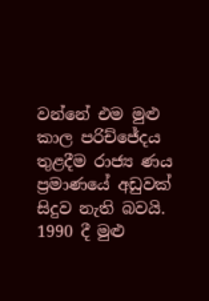වන්නේ එම මුළු කාල පරිච්ජේදය තුළදීම රාජ්‍ය ණය ප්‍රමාණයේ අඩුවක් සිදුව නැති බවයි. 1990 දී මුළු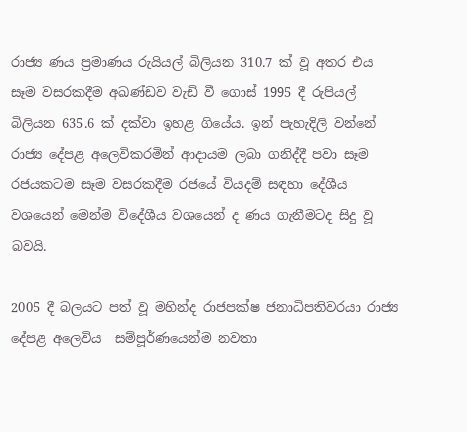රාජ්‍ය ණය ප්‍රමාණය රුයියල් බිලියන 310.7 ක් වූ අතර එය සෑම වසරකදීම අඛණ්ඩව වැඩි වී ගොස් 1995 දී රුපියල් බිලියන 635.6 ක් දක්වා ඉහළ ගියේය. ඉන් පැහැදිලි වන්නේ රාජ්‍ය දේපළ අලෙවිකරමින් ආදායම ලබා ගනිද්දී පවා සෑම රජයකටම සෑම වසරකදීම රජයේ වියදම් සඳහා දේශීය වශයෙන් මෙන්ම විදේශීය වශයෙන් ද ණය ගැනීමටද සිදු වූ බවයි.

2005 දී බලයට පත් වූ මහින්ද රාජපක්ෂ ජනාධිපතිවරයා රාජ්‍ය දේපළ අලෙවිය  සම්පූර්ණයෙන්ම නවතා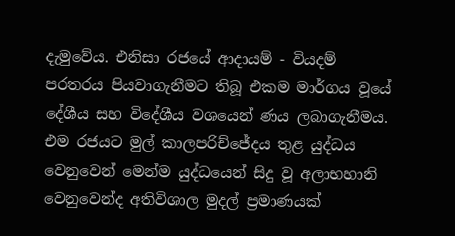දැමුවේය. එනිසා රජයේ ආදායම් - වියදම් පරතරය පියවාගැනීමට තිබූ එකම මාර්ගය වූයේ දේශීය සහ විදේශීය වශයෙන් ණය ලබාගැනීමය. එම රජයට මුල් කාලපරිච්ජේදය තුළ යුද්ධය වෙනුවෙන් මෙන්ම යුද්ධයෙන් සිදු වූ අලාභහානි වෙනුවෙන්ද අතිවිශාල මුදල් ප්‍රමාණයක්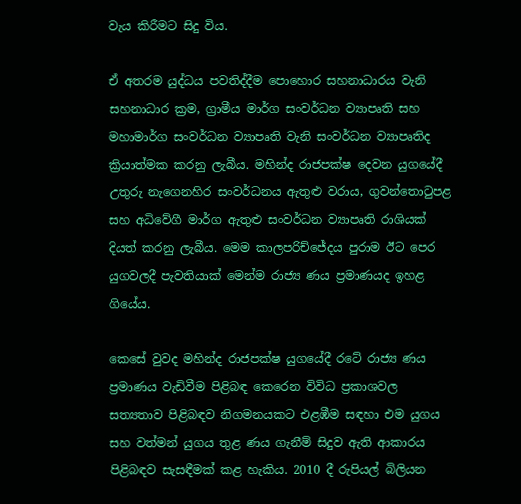වැය කිරීමට සිදු විය.

ඒ අතරම යුද්ධය පවතිද්දීම පොහොර සහනාධාරය වැනි සහනාධාර ක්‍රම, ග්‍රාමීය මාර්ග සංවර්ධන ව්‍යාපෘති සහ මහාමාර්ග සංවර්ධන ව්‍යාපෘති වැනි සංවර්ධන ව්‍යාපෘතිද ක්‍රියාත්මක කරනු ලැබීය. මහින්ද රාජපක්ෂ දෙවන යුගයේදී උතුරු නැගෙනහිර සංවර්ධනය ඇතුළු වරාය, ගුවන්තොටුපළ සහ අධිවේගී මාර්ග ඇතුළු සංවර්ධන ව්‍යාපෘති රාශියක් දියත් කරනු ලැබීය. මෙම කාලපරිච්ජේදය පුරාම ඊට පෙර යුගවලදී පැවතියාක් මෙන්ම රාජ්‍ය ණය ප්‍රමාණයද ඉහළ ගියේය.

කෙසේ වුවද මහින්ද රාජපක්ෂ යුගයේදී රටේ රාජ්‍ය ණය ප්‍රමාණය වැඩිවීම පිළිබඳ කෙරෙන විවිධ ප්‍රකාශවල සත්‍යතාව පිළිබඳව නිගමනයකට එළඹීම සඳහා එම යුගය සහ වත්මන් යුගය තුළ ණය ගැනීම් සිදුව ඇති ආකාරය පිළිබඳව සැසඳීමක් කළ හැකිය. 2010 දී රුපියල් බිලියන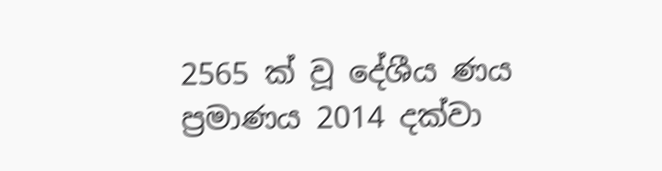2565 ක් වූ දේශීය ණය ප්‍රමාණය 2014 දක්වා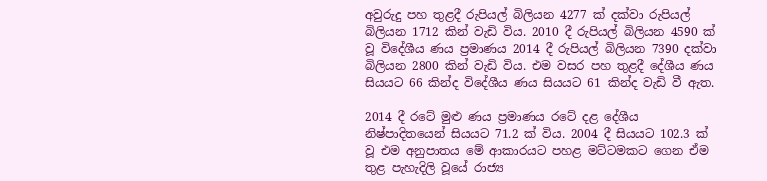අවුරුදු පහ තුළදී රුපියල් බිලියන 4277 ක් දක්වා රුපියල් බිලියන 1712 කින් වැඩි විය. 2010 දී රුපියල් බිලියන 4590 ක් වූ විදේශීය ණය ප්‍රමාණය 2014 දී රුපියල් බිලියන 7390 දක්වා බිලියන 2800 කින් වැඩි විය. එම වසර පහ තුළදී දේශීය ණය සියයට 66 කින්ද විදේශීය ණය සියයට 61 කින්ද වැඩි වී ඇත.

2014 දී රටේ මුළු ණය ප්‍රමාණය රටේ දළ දේශීය නිෂ්පාදිතයෙන් සියයට 71.2 ක් විය. 2004 දී සියයට 102.3 ක් වූ එම අනුපාතය මේ ආකාරයට පහළ මට්ටමකට ගෙන ඒම තුළ පැහැදිලි වූයේ රාජ්‍ය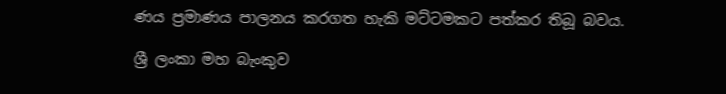ණය ප්‍රමාණය පාලනය කරගත හැකි මට්ටමකට පත්කර තිබූ බවය.

ශ්‍රී ලංකා මහ බැංකුව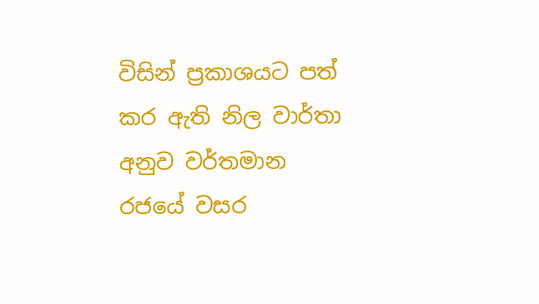විසින් ප්‍රකාශයට පත් කර ඇති නිල වාර්තා අනුව වර්තමාන රජයේ වසර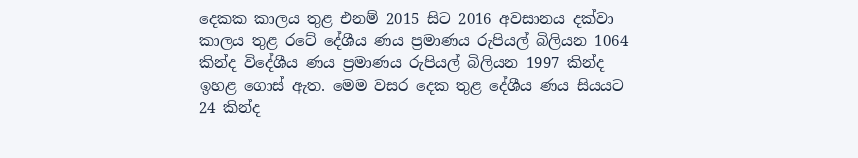දෙකක කාලය තුළ එනම් 2015 සිට 2016 අවසානය දක්වා කාලය තුළ රටේ දේශීය ණය ප්‍රමාණය රුපියල් බිලියන 1064 කින්ද විදේශීය ණය ප්‍රමාණය රුපියල් බිලියන 1997 කින්ද ඉහළ ගොස් ඇත. මෙම වසර දෙක තුළ දේශීය ණය සියයට 24 කින්ද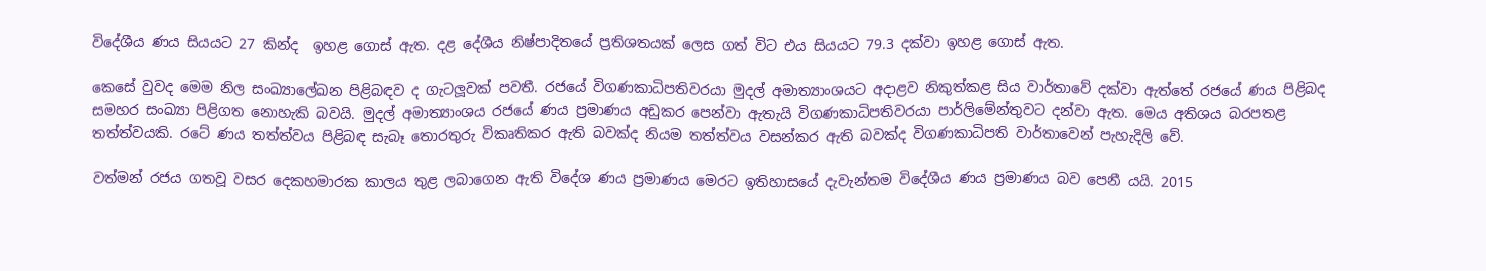විදේශීය ණය සියයට 27 කින්ද  ඉහළ ගොස් ඇත. දළ දේශීය නිෂ්පාදිතයේ ප්‍රතිශතයක් ලෙස ගත් විට එය සියයට 79.3 දක්වා ඉහළ ගොස් ඇත.

කෙසේ වුවද මෙම නිල සංඛ්‍යාලේඛන පිළිබඳව ද ගැටලූවක් පවතී. රජයේ විගණකාධිපතිවරයා මුදල් අමාත්‍යාංශයට අදාළව නිකුත්කළ සිය වාර්තාවේ දක්වා ඇත්තේ රජයේ ණය පිළිබද සමහර සංඛ්‍යා පිළිගත නොහැකි බවයි. මුදල් අමාත්‍යාංශය රජයේ ණය ප්‍රමාණය අඩුකර පෙන්වා ඇතැයි විගණකාධිපතිවරයා පාර්ලිමේන්තුවට දන්වා ඇත. මෙය අතිශය බරපතළ තත්ත්වයකි. රටේ ණය තත්ත්වය පිළිබඳ සැබෑ තොරතුරු විකෘතිකර ඇති බවක්ද නියම තත්ත්වය වසන්කර ඇති බවක්ද විගණකාධිපති වාර්තාවෙන් පැහැදිලි වේ.

වත්මන් රජය ගතවූ වසර දෙකහමාරක කාලය තුළ ලබාගෙන ඇති විදේශ ණය ප්‍රමාණය මෙරට ඉතිහාසයේ දැවැන්තම විදේශීය ණය ප්‍රමාණය බව පෙනී යයි. 2015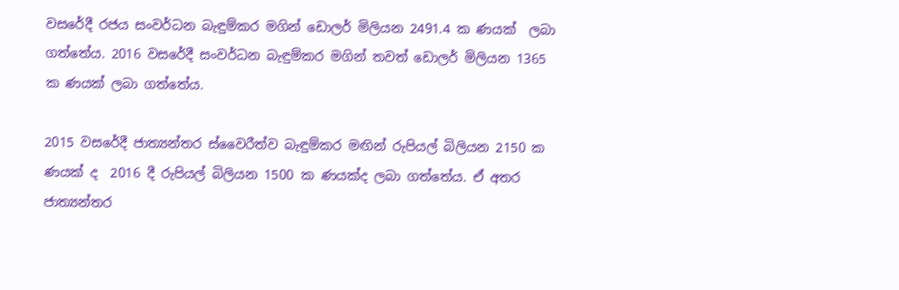වසරේදී රජය සංවර්ධන බැඳුම්කර මගින් ඩොලර් මිලියන 2491.4 ක ණයක්  ලබා ගත්තේය. 2016 වසරේදී සංවර්ධන බැඳුම්කර මගින් තවත් ඩොලර් මිලියන 1365 ක ණයක් ලබා ගත්තේය.

2015 වසරේදී ජාත්‍යන්තර ස්වෛරීත්ව බැඳුම්කර මඟින් රුපියල් බිලියන 2150 ක ණයක් ද  2016 දී රුපියල් බිලියන 1500 ක ණයක්ද ලබා ගත්තේය. ඒ අතර ජාත්‍යන්තර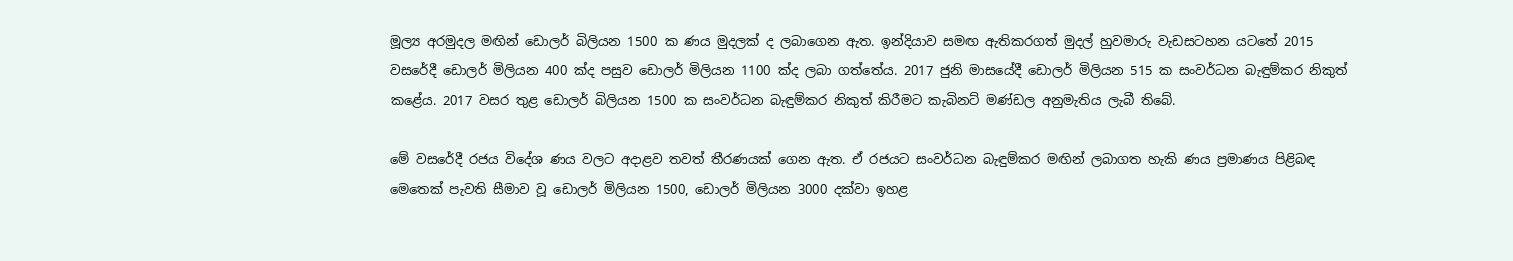මූල්‍ය අරමුදල මඟින් ඩොලර් බිලියන 1500 ක ණය මුදලක් ද ලබාගෙන ඇත. ඉන්දියාව සමඟ ඇතිකරගත් මුදල් හුවමාරු වැඩසටහන යටතේ 2015 වසරේදී ඩොලර් මිලියන 400 ක්ද පසුව ඩොලර් මිලියන 1100 ක්ද ලබා ගත්තේය. 2017 ජුනි මාසයේදී ඩොලර් මිලියන 515 ක සංවර්ධන බැඳුම්කර නිකුත් කළේය. 2017 වසර තුළ ඩොලර් බිලියන 1500 ක සංවර්ධන බැඳුම්කර නිකුත් කිරීමට කැබිනට් මණ්ඩල අනුමැතිය ලැබී තිබේ.

මේ වසරේදී රජය විදේශ ණය වලට අදාළව තවත් තීරණයක් ගෙන ඇත. ඒ රජයට සංවර්ධන බැඳුම්කර මඟින් ලබාගත හැකි ණය ප්‍රමාණය පිළිබඳ මෙතෙක් පැවති සීමාව වූ ඩොලර් මිලියන 1500, ඩොලර් මිලියන 3000 දක්වා ඉහළ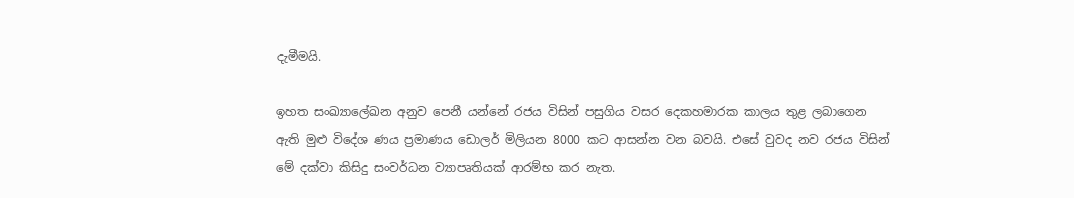දැමීමයි.

ඉහත සංඛ්‍යාලේඛන අනුව පෙනී යන්නේ රජය විසින් පසුගිය වසර දෙකහමාරක කාලය තුළ ලබාගෙන ඇති මුළු විදේශ ණය ප්‍රමාණය ඩොලර් මිලියන 8000 කට ආසන්න වන බවයි. එසේ වුවද නව රජය විසින් මේ දක්වා කිසිදු සංවර්ධන ව්‍යාපෘතියක් ආරම්භ කර නැත.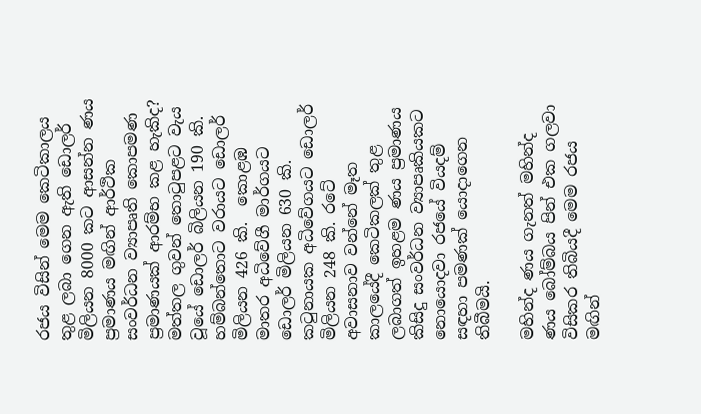රජය විසින් මෙම කෙටිකාලය තුළ ලබා ගෙන ඇති ඩොලර් මිලියන 8000 කට ආසන්න ණය ප්‍රමාණය මඟින් ආර්ථික සංවර්ධන ව්‍යාපෘති කොපමණ ප්‍රමාණයක් ආරම්භ කළ හැකිද? මත්තල ගුවන් තොටුපළට වැය වූයේ ඩොලර් බිලියන 190 කි.  හම්බන්තොට වරායට ඩොලර් මිලියන 426 කි.  කොළඹ මාතර අධිවේගී මාර්ගයට ඩොලර් මිලියන 630 කි. කටුනායක අධිවේගයට ඩොලර් මිලියන 248 කි. රටේ අවාසනාව වන්නේ මෑත කාලයේදී කෙටිකලක් තුළ ලබාගත් ඉහළම ණය ප්‍රමාණය කිසිදු සංවර්ධන ව්‍යාපෘකියකට නොයොදවා රජයේ වියදම් සඳහා පමණක් යොදාගෙන තිබීමයි.

මහින්ද ණය ගැනත් මහින්ද ණය බෝම්බය පින් එක ගලවා විසිකර තිබියදී මෙම රජය මඟින්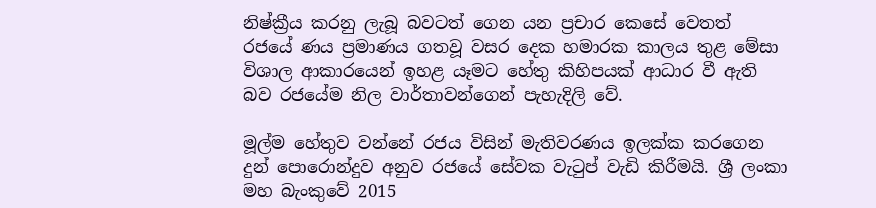නිෂ්ක්‍රීය කරනු ලැබූ බවටත් ගෙන යන ප්‍රචාර කෙසේ වෙතත් රජයේ ණය ප්‍රමාණය ගතවූ වසර දෙක හමාරක කාලය තුළ මේසා විශාල ආකාරයෙන් ඉහළ යෑමට හේතු කිහිපයක් ආධාර වී ඇති බව රජයේම නිල වාර්තාවන්ගෙන් පැහැදිලි වේ.

මූල්ම හේතුව වන්නේ රජය විසින් මැතිවරණය ඉලක්ක කරගෙන දුන් පොරොන්දුව අනුව රජයේ සේවක වැටුප් වැඩි කිරීමයි. ශ්‍රී ලංකා මහ බැංකුවේ 2015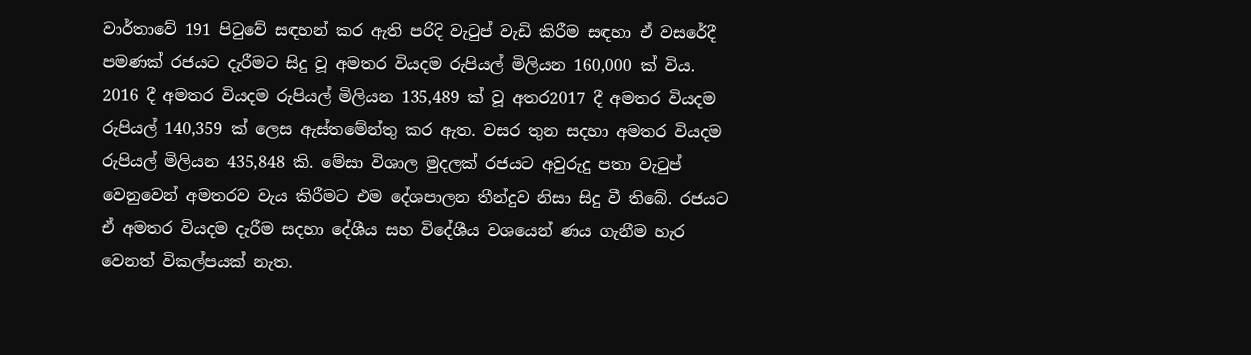වාර්තාවේ 191 පිටුවේ සඳහන් කර ඇති පරිදි වැටුප් වැඩි කිරීම සඳහා ඒ වසරේදී පමණක් රජයට දැරීමට සිදු වූ අමතර වියදම රුපියල් මිලියන 160,000 ක් විය. 2016 දී අමතර වියදම රුපියල් මිලියන 135,489 ක් වූ අතර2017 දී අමතර වියදම රුපියල් 140,359 ක් ලෙස ඇස්තමේන්තු කර ඇත. වසර තුන සදහා අමතර වියදම රුපියල් මිලියන 435,848 කි. මේසා විශාල මුදලක් රජයට අවුරුදු පතා වැටුප් වෙනුවෙන් අමතරව වැය කිරීමට එම දේශපාලන තීන්දුව නිසා සිදු වී තිබේ. රජයට ඒ අමතර වියදම දැරීම සදහා දේශීය සහ විදේශීය වශයෙන් ණය ගැනීම හැර වෙනත් විකල්පයක් නැත.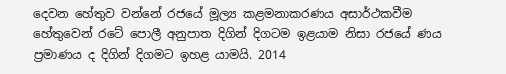දෙවන හේතුව වන්නේ රජයේ මූල්‍ය කළමනාකරණය අසාර්ථකවීම හේතුවෙන් රටේ පොලී අනුපාත දිගින් දිගටම ඉළයාම නිසා රජයේ ණය ප්‍රමාණය ද දිගින් දිගමට ඉහළ යාමයි. 2014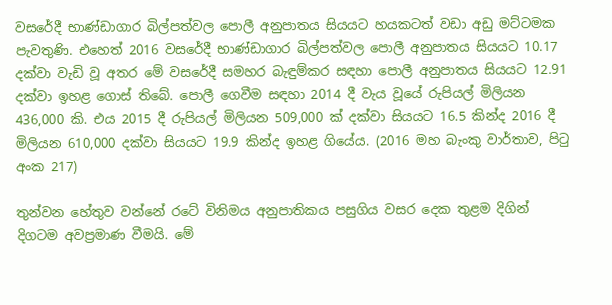වසරේදී භාණ්ඩාගාර බිල්පත්වල පොලී අනුපාතය සියයට හයකටත් වඩා අඩු මට්ටමක පැවතුණි. එහෙත් 2016 වසරේදී භාණ්ඩාගාර බිල්පත්වල පොලී අනුපාතය සියයට 10.17 දක්වා වැඩි වූ අතර මේ වසරේදී සමහර බැඳුම්කර සඳහා පොලී අනුපාතය සියයට 12.91 දක්වා ඉහළ ගොස් තිබේ. පොලී ගෙවීම සඳහා 2014 දී වැය වූයේ රුපියල් මිලියන 436,000 කි. එය 2015 දී රුපියල් මිලියන 509,000 ක් දක්වා සියයට 16.5 කින්ද 2016 දී මිලියන 610,000 දක්වා සියයට 19.9 කින්ද ඉහළ ගියේය. (2016 මහ බැංකු වාර්තාව, පිටු අංක 217)

තුන්වන හේතුව වන්නේ රටේ විනිමය අනුපාතිකය පසුගිය වසර දෙක තුළම දිගින් දිගටම අවප්‍රමාණ වීමයි. මේ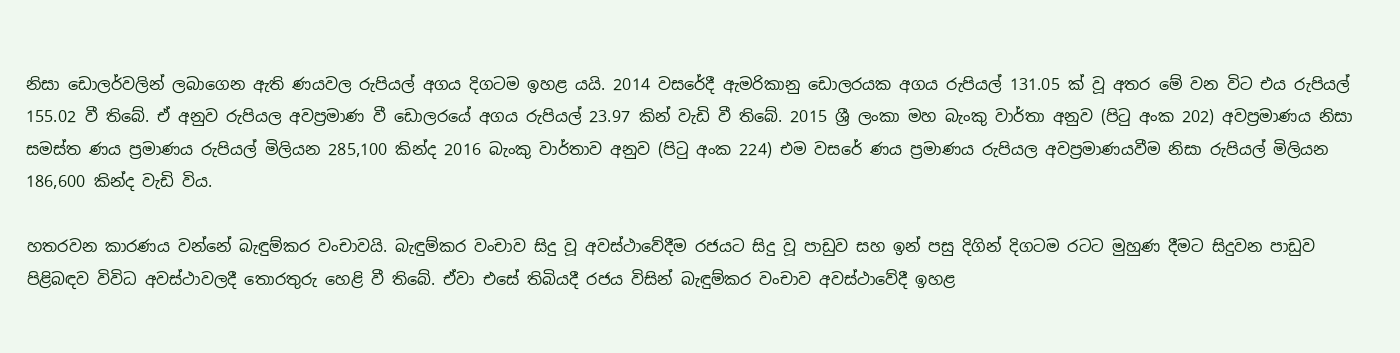නිසා ඩොලර්වලින් ලබාගෙන ඇති ණයවල රුපියල් අගය දිගටම ඉහළ යයි. 2014 වසරේදී ඇමරිකානු ඩොලරයක අගය රුපියල් 131.05 ක් වූ අතර මේ වන විට එය රුපියල් 155.02 වී තිබේ. ඒ අනුව රුපියල අවප්‍රමාණ වී ඩොලරයේ අගය රුපියල් 23.97 කින් වැඩි වී තිබේ. 2015 ශ්‍රී ලංකා මහ බැංකු වාර්තා අනුව (පිටු අංක 202) අවප්‍රමාණය නිසා සමස්ත ණය ප්‍රමාණය රුපියල් මිලියන 285,100 කින්ද 2016 බැංකු වාර්තාව අනුව (පිටු අංක 224) එම වසරේ ණය ප්‍රමාණය රුපියල අවප්‍රමාණයවීම නිසා රුපියල් මිලියන 186,600 කින්ද වැඩි විය.

හතරවන කාරණය වන්නේ බැඳුම්කර වංචාවයි. බැඳුම්කර වංචාව සිදු වූ අවස්ථාවේදීම රජයට සිදු වූ පාඩුව සහ ඉන් පසු දිගින් දිගටම රටට මුහුණ දීමට සිදුවන පාඩුව පිළිබඳව විවිධ අවස්ථාවලදී තොරතුරු හෙළි වී තිබේ. ඒවා එසේ තිබියදී රජය විසින් බැඳුම්කර වංචාව අවස්ථාවේදී ඉහළ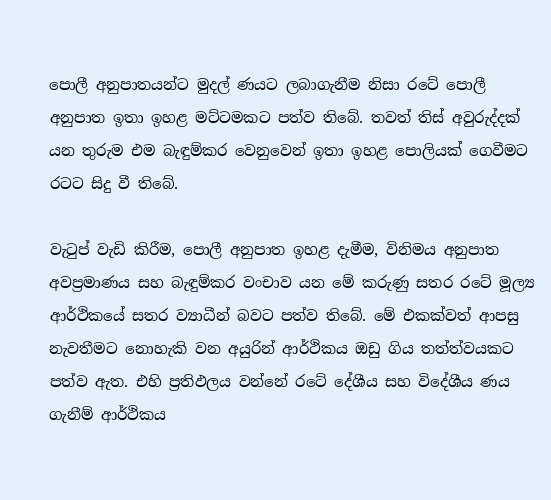පොලී අනුපාතයන්ට මුදල් ණයට ලබාගැනීම නිසා රටේ පොලී අනුපාත ඉතා ඉහළ මට්ටමකට පත්ව තිබේ. තවත් තිස් අවුරුද්දක් යන තුරුම එම බැඳුම්කර වෙනුවෙන් ඉතා ඉහළ පොලියක් ගෙවීමට රටට සිදු වී තිබේ.

වැටුප් වැඩි කිරීම, පොලී අනුපාත ඉහළ දැමීම, විනිමය අනුපාත අවප්‍රමාණය සහ බැඳුම්කර වංචාව යන මේ කරුණු සතර රටේ මූල්‍ය ආර්ථිකයේ සතර ව්‍යාධීන් බවට පත්ව තිබේ. මේ එකක්වත් ආපසු නැවතීමට නොහැකි වන අයුරින් ආර්ථිකය ඔඩු ගිය තත්ත්වයකට පත්ව ඇත. එහි ප්‍රතිඵලය වන්නේ රටේ දේශීය සහ විදේශීය ණය ගැනීම් ආර්ථිකය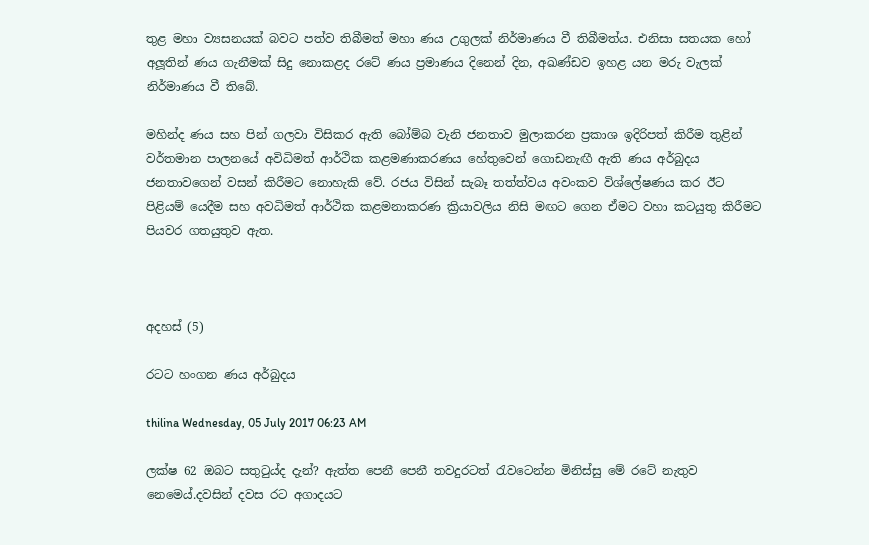තුළ මහා ව්‍යසනයක් බවට පත්ව තිබීමත් මහා ණය උගුලක් නිර්මාණය වී තිබීමත්ය. එනිසා සතයක හෝ අලූතින් ණය ගැනීමක් සිදු නොකළද රටේ ණය ප්‍රමාණය දිනෙන් දින, අඛණ්ඩව ඉහළ යන මරු වැලක් නිර්මාණය වී තිබේ.

මහින්ද ණය සහ පින් ගලවා විසිකර ඇති බෝම්බ වැනි ජනතාව මුලාකරන ප්‍රකාශ ඉදිරිපත් කිරීම තුළින් වර්තමාන පාලනයේ අවිධිමත් ආර්ථික කළමණාකරණය හේතුවෙන් ගොඩනැඟී ඇති ණය අර්බුදය ජනතාවගෙන් වසන් කිරීමට නොහැකි වේ. රජය විසින් සැබෑ තත්ත්වය අවංකව විශ්ලේෂණය කර ඊට පිළියම් යෙදීම සහ අවධිමත් ආර්ථික කළමනාකරණ ක්‍රියාවලිය නිසි මඟට ගෙන ඒමට වහා කටයුතු කිරීමට පියවර ගතයුතුව ඇත.



අදහස් (5)

රටට හංගන ණය අර්බුදය

thilina Wednesday, 05 July 2017 06:23 AM

ලක්ෂ 62 ඔබට සතුටුය්ද දැන්? ඇත්ත පෙනී පෙනී තවදුරටත් රැවටෙන්න මිනිස්සු මේ රටේ නැතුව නෙමෙය්.දවසින් දවස රට අගාදයට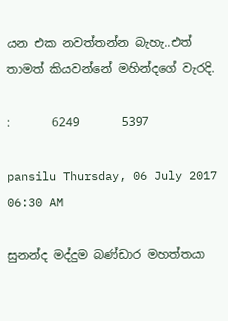යන එක නවත්තන්න බැහැ..එත් තාමත් කියවන්නේ මහින්දගේ වැරදි.

:       6249       5397

pansilu Thursday, 06 July 2017 06:30 AM

සුනන්ද මද්දුම බණ්ඩාර මහත්තයා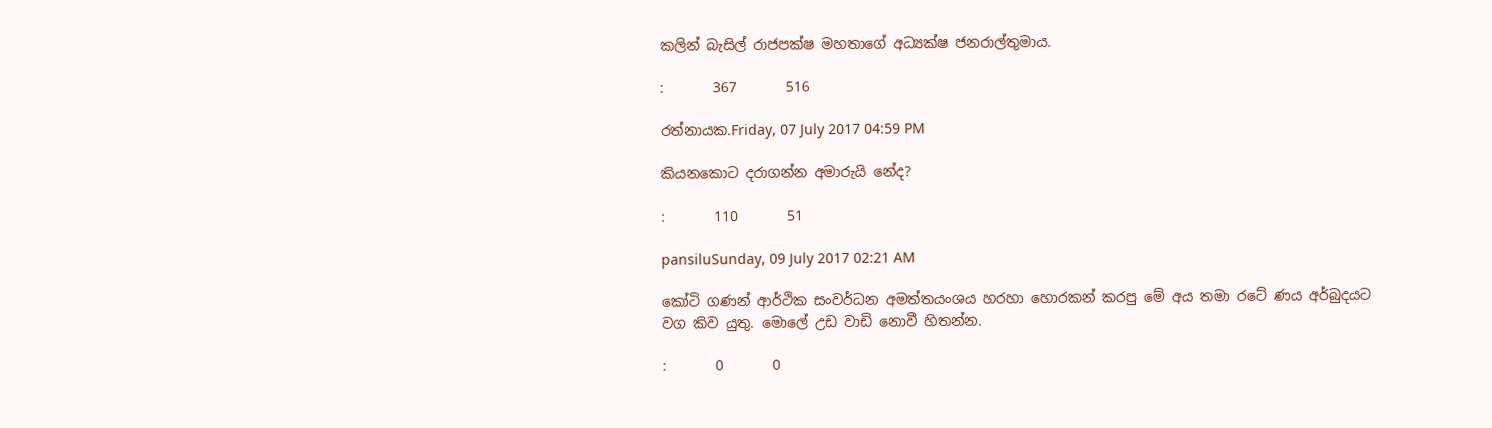කලින් බැසිල් රාජපක්ෂ මහතාගේ අධ්‍යක්ෂ ජනරාල්තුමාය.

:       367       516

රත්නායක.Friday, 07 July 2017 04:59 PM

කියනකොට දරාගන්න අමාරුයි නේද?

:       110       51

pansiluSunday, 09 July 2017 02:21 AM

කෝටි ගණන් ආර්ථික සංවර්ධන අමත්තයංශය හරහා හොරකන් කරපු මේ අය තමා රටේ ණය අර්බුදයට වග කිව යුතු. මොලේ උඩ වාඩි නොවී හිතන්න.

:       0       0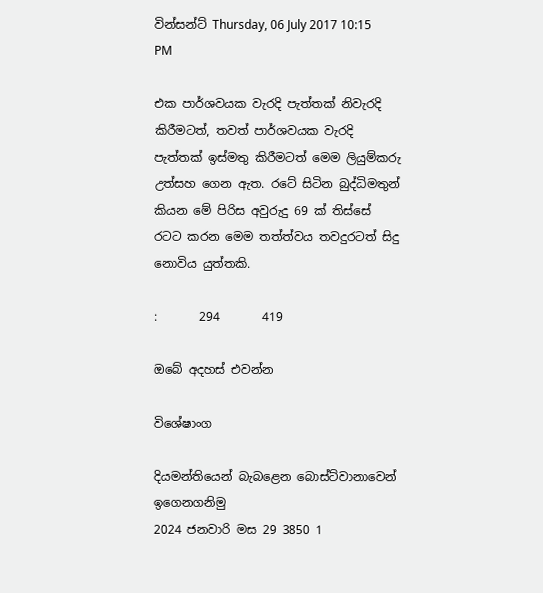වින්සන්ට් Thursday, 06 July 2017 10:15 PM

එක පාර්ශවයක වැරදි පැත්තක් නිවැරදි කිරීමටත්, තවත් පාර්ශවයක වැරදි පැත්තක් ඉස්මතු කිරීමටත් මෙම ලියුම්කරු උත්සහ ගෙන ඇත. රටේ සිටින බුද්ධිමතුන් කියන මේ පිරිස අවුරුදු 69 ක් තිස්සේ රටට කරන මෙම තත්ත්වය තවදුරටත් සිදු නොවිය යුත්තකි.

:       294       419

ඔබේ අදහස් එවන්න

විශේෂාංග

දියමන්තියෙන් බැබළෙන බොස්ට්වානාවෙන් ඉගෙනගනිමු
2024 ජනවාරි මස 29 3850 1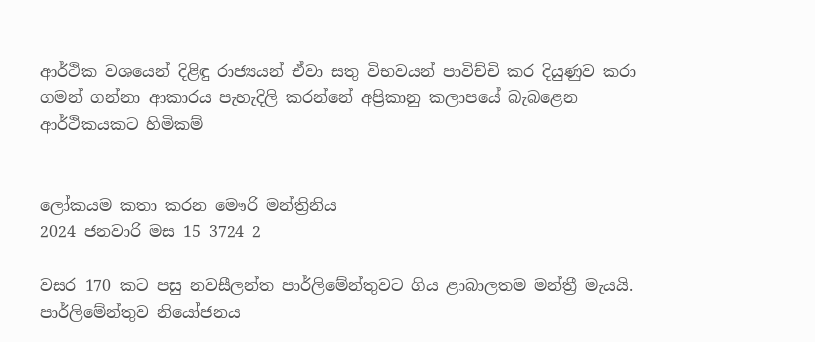ආර්ථික වශයෙන් දිළිඳු රාජ්‍යයන් ඒවා සතු විභවයන් පාවිච්චි කර දියුණුව කරා ගමන් ගන්නා ආකාරය පැහැදිලි කරන්නේ අප්‍රිකානු කලාපයේ බැබළෙන ආර්ථිකයකට හිමිකම්


ලෝකයම කතා කරන මෞරි මන්ත්‍රිනිය
2024 ජනවාරි මස 15 3724 2

වසර 170 කට පසු නවසීලන්ත පාර්ලිමේන්තුවට ගිය ළාබාලතම මන්ත්‍රී මැයයි. පාර්ලිමේන්තුව නියෝජනය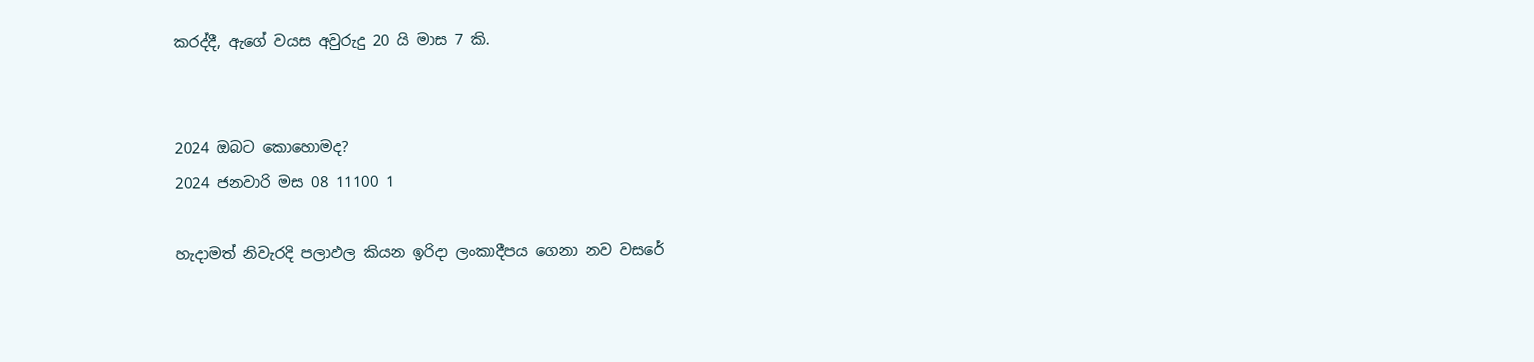කරද්දී, ඇගේ වයස අවුරුදු 20 යි මාස 7 කි.


2024 ඔබට කොහොමද?
2024 ජනවාරි මස 08 11100 1

හැදාමත් නිවැරදි පලාඵල කියන ඉරිදා ලංකාදීපය ගෙනා නව වසරේ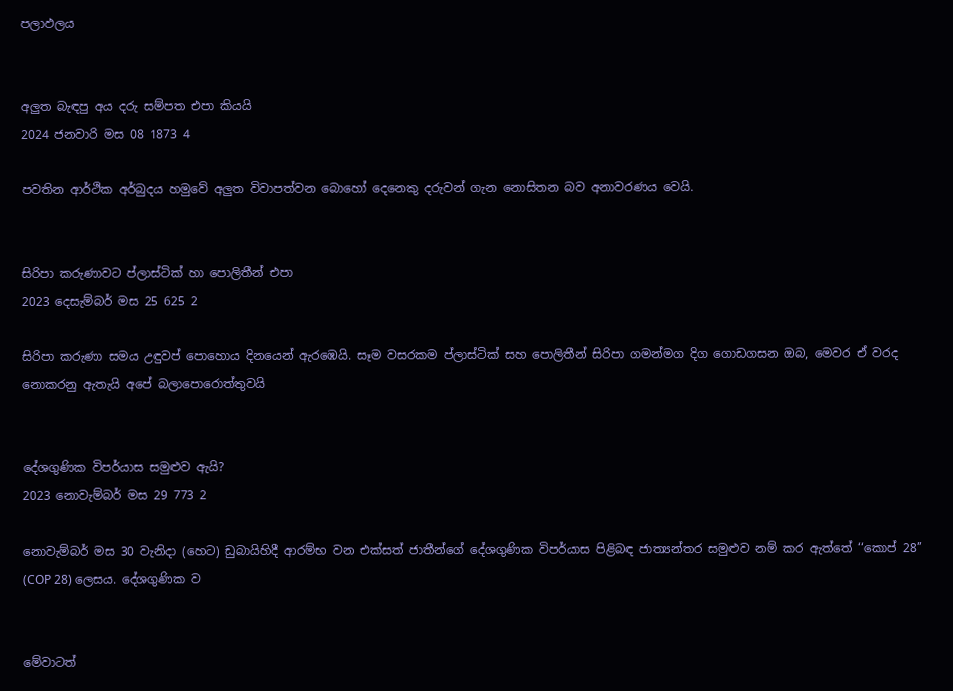පලාඵලය


අලුත බැඳපු අය දරු සම්පත එපා කියයි
2024 ජනවාරි මස 08 1873 4

පවතින ආර්ථික අර්බුදය හමුවේ අලුත විවාපත්වන බොහෝ දෙනෙකු දරුවන් ගැන නොසිතන බව අනාවරණය වෙයි.


සිරිපා කරුණාවට ප්ලාස්ටික් හා පොලිතීන් එපා
2023 දෙසැම්බර් මස 25 625 2

සිරිපා කරුණා සමය උඳුවප් පොහොය දිනයෙන් ඇරඹෙයි. සෑම වසරකම ප්ලාස්ටික් සහ පොලිතීන් සිරිපා ගමන්මග දිග ගොඩගසන ඔබ, මෙවර ඒ වරද නොකරනු ඇතැයි අපේ බලාපොරොත්තුවයි


දේශගුණික විපර්යාස සමුළුව ඇයි?
2023 නොවැම්බර් මස 29 773 2

නොවැම්බර් මස 30 වැනිදා (හෙට) ඩුබායිහිදී ආරම්භ වන එක්සත් ජාතීන්ගේ දේශගුණික විපර්යාස පිළිබඳ ජාත්‍යන්තර සමුළුව නම් කර ඇත්තේ ‘‘කොප් 28’’ (COP 28) ලෙසය. දේශගුණික ව


මේවාටත්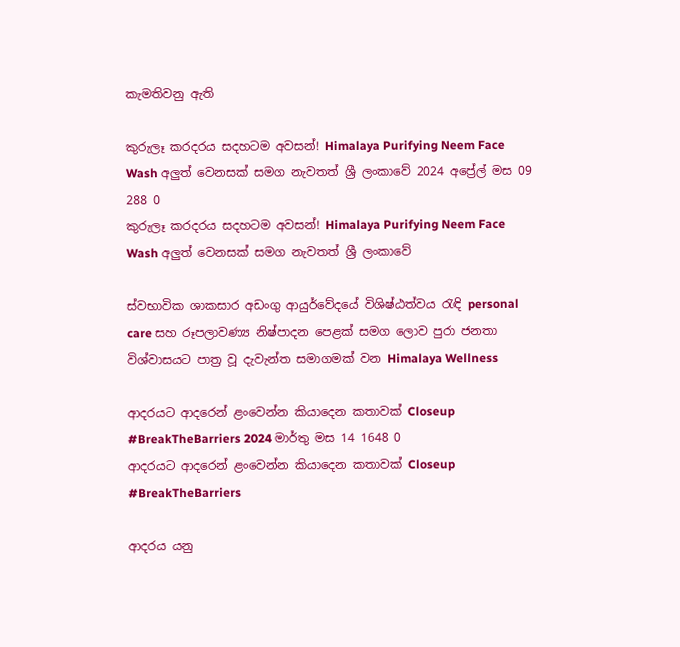කැමතිවනු ඇති

කුරුලෑ කරදරය සදහටම අවසන්! Himalaya Purifying Neem Face Wash අලුත් වෙනසක් සමග නැවතත් ශ්‍රී ලංකාවේ 2024 අප්‍රේල් මස 09 288 0
කුරුලෑ කරදරය සදහටම අවසන්! Himalaya Purifying Neem Face Wash අලුත් වෙනසක් සමග නැවතත් ශ්‍රී ලංකාවේ

ස්වභාවික ශාකසාර අඩංගු ආයුර්වේදයේ විශිෂ්ඨත්වය රැඳි personal care සහ රූපලාවණ්‍ය නිෂ්පාදන පෙළක් සමග ලොව පුරා ජනතා විශ්වාසයට පාත්‍ර වූ දැවැන්ත සමාගමක් වන Himalaya Wellness

ආදරයට ආදරෙන් ළංවෙන්න කියාදෙන කතාවක් Closeup #BreakTheBarriers 2024 මාර්තු මස 14 1648 0
ආදරයට ආදරෙන් ළංවෙන්න කියාදෙන කතාවක් Closeup #BreakTheBarriers

ආදරය යනු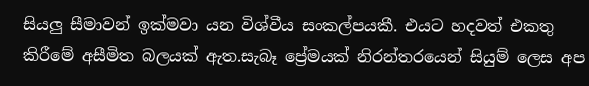සියලු සීමාවන් ඉක්මවා යන විශ්වීය සංකල්පයකී. එයට හදවත් එකතු කිරීමේ අසීමිත බලයක් ඇත.සැබෑ ප්‍රේමයක් නිරන්තරයෙන් සියුම් ලෙස අප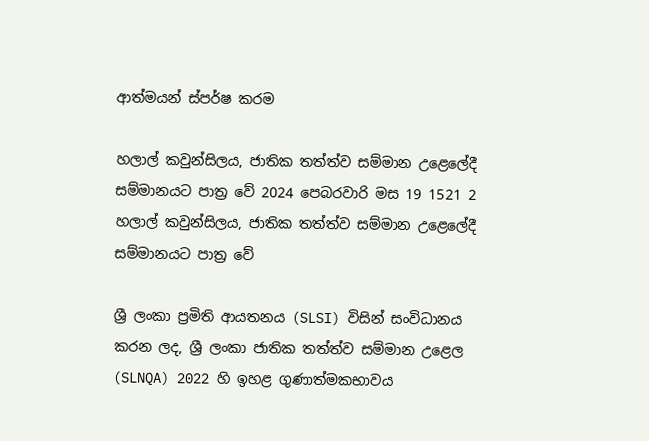ආත්මයන් ස්පර්ෂ කරම

හලාල් කවුන්සිලය, ජාතික තත්ත්ව සම්මාන උළෙලේදී සම්මානයට පාත්‍ර වේ 2024 පෙබරවාරි මස 19 1521 2
හලාල් කවුන්සිලය, ජාතික තත්ත්ව සම්මාන උළෙලේදී සම්මානයට පාත්‍ර වේ

ශ්‍රී ලංකා ප්‍රමිති ආයතනය (SLSI) විසින් සංවිධානය කරන ලද, ශ්‍රී ලංකා ජාතික තත්ත්ව සම්මාන උළෙල (SLNQA) 2022 හි ඉහළ ගුණාත්මකභාවය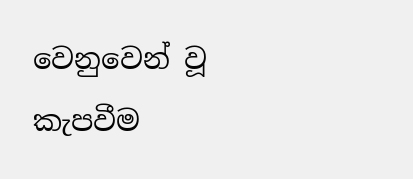වෙනුවෙන් වූ කැපවීම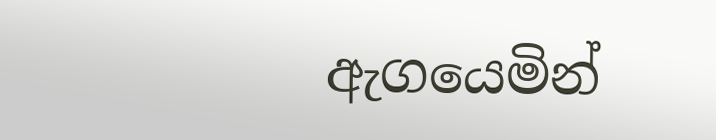ඇගයෙමින්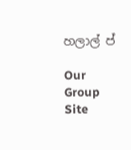හලාල් ප්

Our Group Site